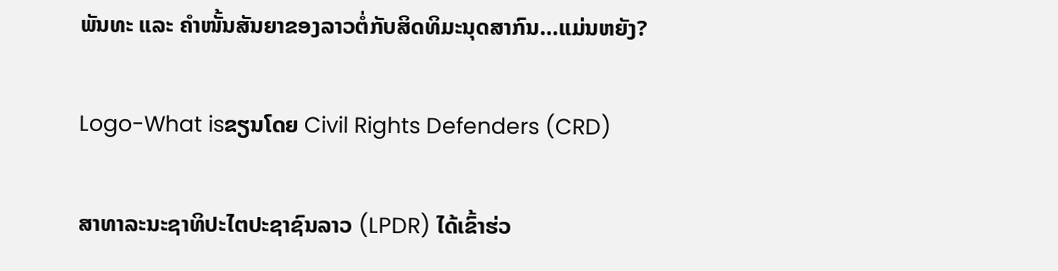ພັນທະ ແລະ ຄຳໜັ້ນສັນຍາຂອງລາວຕໍ່ກັບສິດທິມະນຸດສາກົນ…ແມ່ນຫຍັງ?

Logo-What isຂຽນໂດຍ Civil Rights Defenders (CRD)

ສາທາລະນະຊາທິປະໄຕປະຊາຊົນລາວ (LPDR) ໄດ້ເຂົ້າຮ່ວ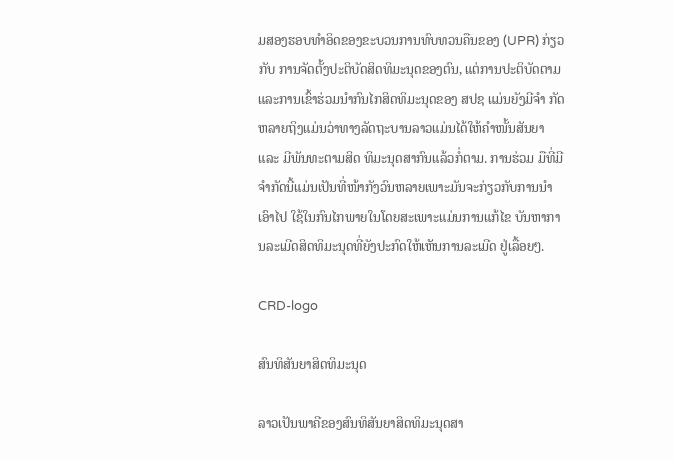ມສອງຮອບທໍາອິດຂອງຂະບວນການທົບທວນຄືນຂອງ (UPR) ກ່ຽວກັບ ການຈັດຕັ້ງປະຕິບັດສິດທິມະນຸດຂອງຕົນ, ແຕ່ການປະຕິບັດຕາມແລະການເຂົ້າຮ່ວມນຳກົນໄກສິດທິມະນຸດຂອງ ສປຊ ແມ່ນຍັງມີຈຳ ກັດຫລາຍຖິງແມ່ນວ່າທາງລັດຖະບານລາວແມ່ນໄດ້ໃຫ້ຄຳໜັ້ນສັນຍາ ແລະ ມີພັນທະຕາມສິດ ທິມະນຸດສາກົນແລ້ວກໍ່ຕາມ. ການຮ່ວມ ມືທີ່ມີຈຳກັດນີ້ແມ່ນເປັນທີ່ໜ້າກັງວົນຫລາຍເພາະມັນຈະກ່ຽວກັບການນຳເອົາໄປ ໃຊ້ໃນກົນໄກພາຍໃນໂດຍສະເພາະແມ່ນການແກ້ໄຂ ບັນຫາການລະເມີດສິດທິມະນຸດທີ່ຍັງປະກົດໃຫ້ເຫັນການລະເມີດ ຢູ່ເລື້ອຍໆ.

CRD-logo

ສົນທິສັນຍາສິດທິມະນຸດ

ລາວເປັນພາຄີຂອງສົນທິສັນຍາສິດທິມະນຸດສາ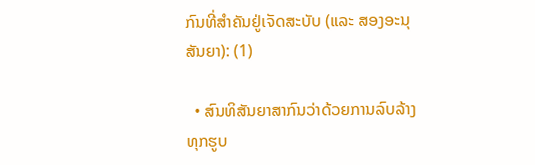ກົນທີ່ສຳຄັນຢູ່ເຈັດສະບັບ (ແລະ ສອງອະນຸສັນຍາ): (1)

  • ສົນທິສັນຍາສາກົນວ່າດ້ວຍການລົບລ້າງທຸກຮູບ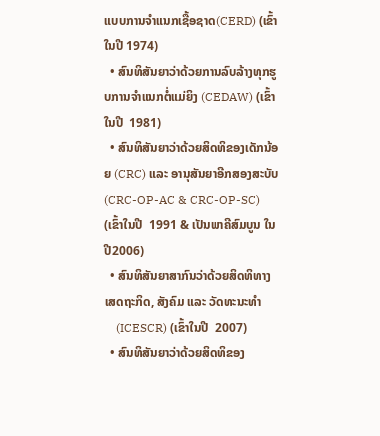ແບບການຈໍາແນກເຊື້ອຊາດ(CERD) (ເຂົ້າໃນປີ 1974)
  • ສົນທິສັນຍາວ່າດ້ວຍການລົບລ້າງທຸກຮູບການຈໍາແນກຕໍ່ແມ່ຍິງ (CEDAW) (ເຂົ້າໃນປີ  1981)
  • ສົນທິສັນຍາວ່າດ້ວຍສິດທິຂອງເດັກນ້ອຍ (CRC) ແລະ ອານຸສັນຍາອີກສອງສະບັບ (CRC-OP-AC & CRC-OP-SC) (ເຂົ້າໃນປີ  1991 & ເປັນພາຄີສົມບູນ ໃນປີ2006)
  • ສົນທິສັນຍາສາກົນວ່າດ້ວຍສິດທິທາງເສດຖະກິດ, ສັງຄົມ ແລະ ວັດທະນະທໍາ
    (ICESCR) (ເຂົ້າໃນປີ  2007)
  • ສົນທິສັນຍາວ່າດ້ວຍສິດທິຂອງ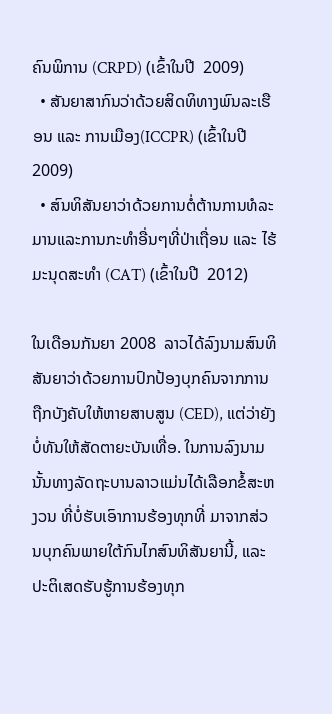ຄົນພິການ (CRPD) (ເຂົ້າໃນປີ  2009)
  • ສັນຍາສາກົນວ່າດ້ວຍສິດທິທາງພົນລະເຮືອນ ແລະ ການເມືອງ(ICCPR) (ເຂົ້າໃນປີ  2009)
  • ສົນທິສັນຍາວ່າດ້ວຍການຕໍ່ຕ້ານການທໍລະມານແລະການກະທຳອື່ນໆທີ່ປ່າເຖື່ອນ ແລະ ໄຮ້ມະນຸດສະທຳ (CAT) (ເຂົ້າໃນປີ  2012)

ໃນເດືອນກັນຍາ 2008  ລາວໄດ້ລົງນາມສົນທິສັນຍາວ່າດ້ວຍການປົກປ້ອງບຸກຄົນຈາກການຖືກບັງຄັບໃຫ້ຫາຍສາບສູນ (CED), ແຕ່ວ່າຍັງບໍ່ທັນໃຫ້ສັດຕາຍະບັນເທື່ອ. ໃນການລົງນາມນັ້ນທາງລັດຖະບານລາວແມ່ນໄດ້ເລືອກຂໍ້ສະຫງວນ ທີ່ບໍ່ຮັບເອົາການຮ້ອງທຸກທີ່ ມາຈາກສ່ວນບຸກຄົນພາຍໃຕ້ກົນໄກສົນທິສັນຍານີ້, ແລະ ປະຕິເສດຮັບຮູ້ການຮ້ອງທຸກ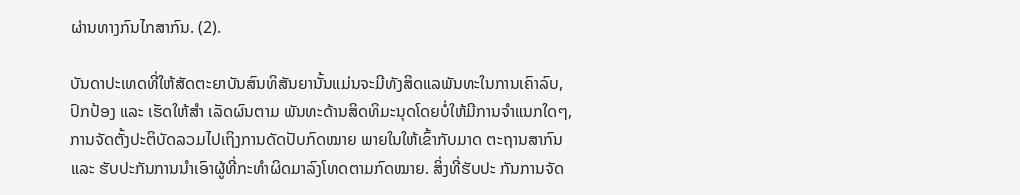ຜ່ານທາງກົນໄກສາກົນ. (2).

ບັນດາປະເທດທີ່ໃຫ້ສັດຕະຍາບັນສົນທິສັນຍານັ້ນແມ່ນຈະມີທັງສິດແລພັນທະໃນການເຄົາລົບ, ປົກປ້ອງ ແລະ ເຮັດໃຫ້ສຳ ເລັດຜົນຕາມ ພັນທະດ້ານສິດທິມະນຸດໂດຍບໍ່ໃຫ້ມີການຈຳແນກໃດໆ, ການຈັດຕັ້ງປະຕິບັດລວມໄປເຖິງການດັດປັບກົດໝາຍ ພາຍໃນໃຫ້ເຂົ້າກັບມາດ ຕະຖານສາກົນ ແລະ ຮັບປະກັນການນຳເອົາຜູ້ທີ່ກະທຳຜິດມາລົງໂທດຕາມກົດໝາຍ. ສິ່ງທີ່ຮັບປະ ກັນການຈັດ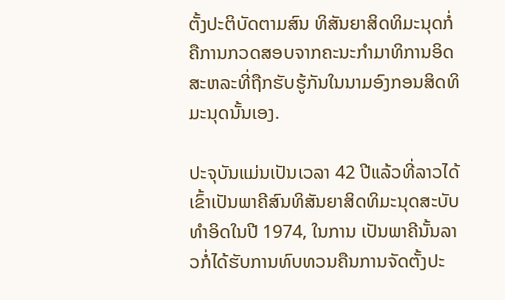ຕັ້ງປະຕິບັດຕາມສົນ ທິສັນຍາສິດທິມະນຸດກໍ່ຄືການກວດສອບຈາກຄະນະກຳມາທິການອິດສະຫລະທີ່ຖືກຮັບຮູ້ກັນໃນນາມອົງກອນສິດທິມະນຸດນັ້ນເອງ.

ປະຈຸບັນແມ່ນເປັນເວລາ 42 ປີແລ້ວທີ່ລາວໄດ້ເຂົ້າເປັນພາຄີສົນທິສັນຍາສິດທິມະນຸດສະບັບທຳອິດໃນປີ 1974, ໃນການ ເປັນພາຄີນັ້ນລາວກໍ່ໄດ້ຮັບການທົບທວນຄືນການຈັດຕັ້ງປະ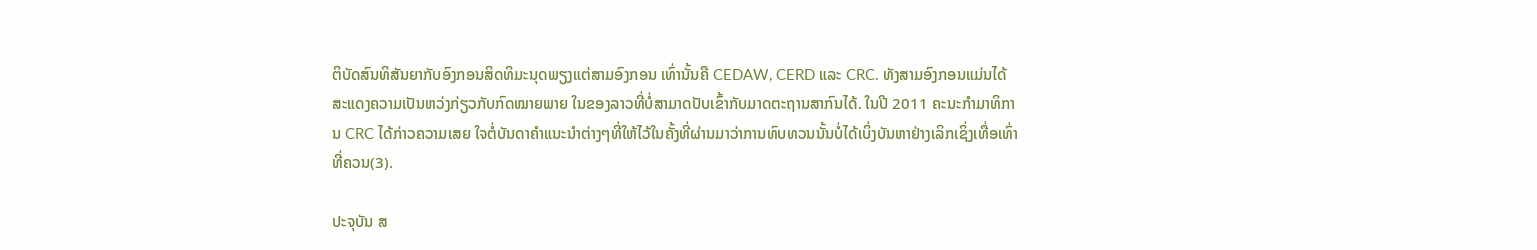ຕິບັດສົນທິສັນຍາກັບອົງກອນສິດທິມະນຸດພຽງແຕ່ສາມອົງກອນ ເທົ່ານັ້ນຄື CEDAW, CERD ແລະ CRC. ທັງສາມອົງກອນແມ່ນໄດ້ສະແດງຄວາມເປັນຫວ່ງກ່ຽວກັບກົດໝາຍພາຍ ໃນຂອງລາວທີ່ບໍ່ສາມາດປັບເຂົ້າກັບມາດຕະຖານສາກົນໄດ້. ໃນປີ 2011 ຄະນະກຳມາທິການ CRC ໄດ້ກ່າວຄວາມເສຍ ໃຈຕໍ່ບັນດາຄຳແນະນຳຕ່າງໆທີ່ໃຫ້ໄວ້ໃນຄັ້ງທີ່ຜ່ານມາວ່າການທົບທວນນັ້ນບໍ່ໄດ້ເບິ່ງບັນຫາຢ່າງເລິກເຊິ່ງເທື່ອເທົ່າທີ່ຄວນ(3).

ປະຈຸບັນ ສ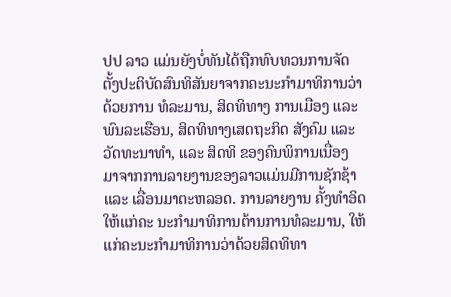ປປ ລາວ ແມ່ນຍັງບໍ່ທັນໄດ້ຖືກທົບທວນການຈັດຕັ້ງປະຕິບັດສົນທິສັນຍາຈາກຄະນະກຳມາທິການວ່າດ້ວຍການ ທໍລະມານ, ສິດທິທາງ ການເມືອງ ແລະ ພົນລະເຮືອນ, ສິດທິທາງເສດຖະກິດ ສັງຄົມ ແລະ ວັດທະນາທຳ, ແລະ ສິດທິ ຂອງຄົນພິການເນື່ອງ ມາຈາກການລາຍງານຂອງລາວແມ່ນມີການຊັກຊ້າ ແລະ ເລື່ອນມາຕະຫລອດ. ການລາຍງານ ຄັ້ງທຳອິດໃຫ້ແກ່ຄະ ນະກຳມາທິການຕ້ານການທໍລະມານ, ໃຫ້ແກ່ຄະນະກຳມາທິການວ່າດ້ວຍສິດທິທາ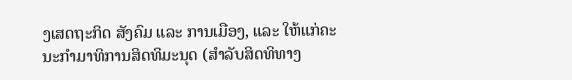ງເສດຖະກິດ ສັງຄົມ ແລະ ການເມືອງ, ແລະ ໃຫ້ແກ່ຄະນະກຳມາທິການສິດທິມະນຸດ (ສຳລັບສິດທິທາງ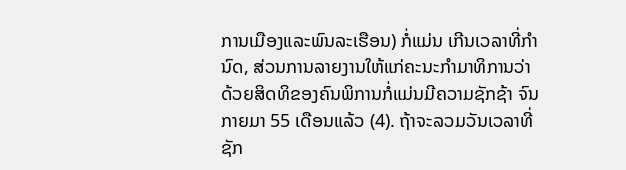ການເມືອງແລະພົນລະເຮືອນ) ກໍ່ແມ່ນ ເກີນເວລາທີ່ກຳນົດ, ສ່ວນການລາຍງານໃຫ້ແກ່ຄະນະກຳມາທິການວ່າດ້ວຍສິດທິຂອງຄົນພິການກໍ່ແມ່ນມີຄວາມຊັກຊ້າ ຈົນກາຍມາ 55 ເດືອນແລ້ວ (4). ຖ້າຈະລວມວັນເວລາທີ່ຊັກ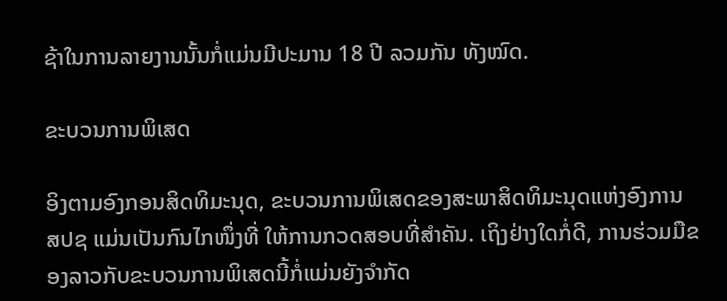ຊ້າໃນການລາຍງານນັ້ນກໍ່ແມ່ນມີປະມານ 18 ປີ ລວມກັນ ທັງໝົດ.

ຂະບວນການພິເສດ

ອິງຕາມອົງກອນສິດທິມະນຸດ, ຂະບວນການພິເສດຂອງສະພາສິດທິມະນຸດແຫ່ງອົງການ ສປຊ ແມ່ນເປັນກົນໄກໜຶ່ງທີ່ ໃຫ້ການກວດສອບທີ່ສຳຄັນ. ເຖິງຢ່າງໃດກໍ່ດີ, ການຮ່ວມມືຂອງລາວກັບຂະບວນການພິເສດນີ້ກໍ່ແມ່ນຍັງຈຳກັດ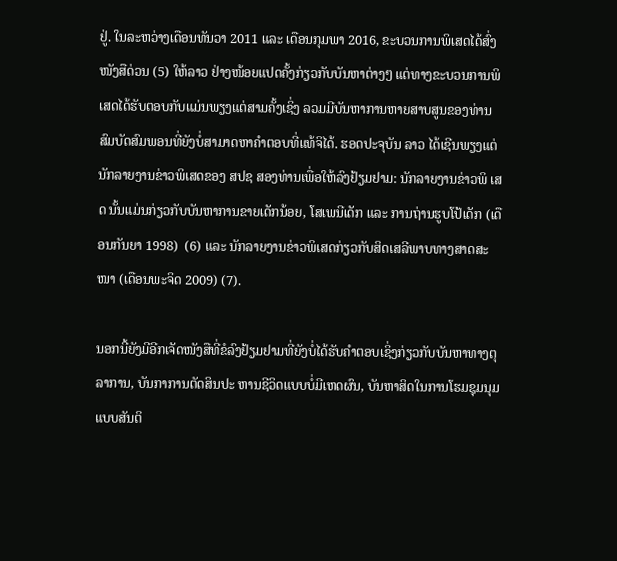ຢູ່. ໃນລະຫວ່າງເດືອນທັນວາ 2011 ແລະ ເດືອນກຸມພາ 2016, ຂະບວນການພິເສດໄດ້ສົ່ງໜັງສືດ່ວນ (5) ໃຫ້ລາວ ຢ່າງໜ້ອຍແປດຄັ້ງກ່ຽວກັບບັນຫາຕ່າງໆ ແຕ່ທາງຂະບວນການພິເສດໄດ້ຮັບຕອບກັບແມ່ນພຽງແຕ່ສາມຄັ້ງເຊິ່ງ ລວມມີບັນຫາການຫາຍສາບສູນຂອງທ່ານສົມບັດສົມພອນທີ່ຍັງບໍ່ສາມາດຫາຄຳຕອບທີ່ແທ້ຈິໄດ້. ຮອດປະຈຸບັນ ລາວ ໄດ້ເຊີນພຽງແຕ່ນັກລາຍງານຂ່າວພິເສດຂອງ ສປຊ ສອງທ່ານເພື່ອໃຫ້ລົງຢ້ຽມຢາມ: ນັກລາຍງານຂ່າວພິ ເສດ ນັ້ນແມ່ນກ່ຽວກັບບັນຫາການຂາຍເດັກນ້ອຍ, ໂສເພນີເດັກ ແລະ ການຖ່ານຮູບໂປ້ເດັກ (ເດືອນກັນຍາ 1998)  (6) ແລະ ນັກລາຍງານຂ່າວພິເສດກ່ຽວກັບສິດເສລີພາບທາງສາດສະໜາ (ເດືອນພະຈິດ 2009) (7).

ນອກນີ້ຍັງມີອີກເຈັດໜັງສືທີ່ຂໍລົງຢ້ຽມຢາມທີ່ຍັງບໍ່ໄດ້ຮັບຄຳຕອບເຊິ່ງກ່ຽວກັບບັນຫາທາງຕຸລາການ, ບັນກາການຕັດສິນປະ ຫານຊີວິດແບບບໍ່ມີເຫດຜົນ, ບັນຫາສິດໃນການໂຮມຊຸມນຸມແບບສັນຕິ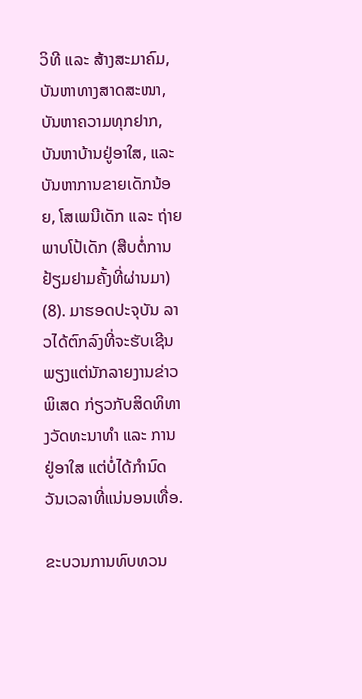ວິທີ ແລະ ສ້າງສະມາຄົມ, ບັນຫາທາງສາດສະໜາ, ບັນຫາຄວາມທຸກຢາກ, ບັນຫາບ້ານຢູ່ອາໃສ, ແລະ ບັນຫາການຂາຍເດັກນ້ອຍ, ໂສເພນີເດັກ ແລະ ຖ່າຍພາບໂປ້ເດັກ (ສືບຕໍ່ການຢ້ຽມຢາມຄັ້ງທີ່ຜ່ານມາ) (8). ມາຮອດປະຈຸບັນ ລາວໄດ້ຕົກລົງທີ່ຈະຮັບເຊີນພຽງແຕ່ນັກລາຍງານຂ່າວພິເສດ ກ່ຽວກັບສິດທິທາງວັດທະນາທຳ ແລະ ການຢູ່ອາໃສ ແຕ່ບໍ່ໄດ້ກຳນົດວັນເວລາທີ່ແນ່ນອນເທື່ອ.

ຂະບວນການທົບທວນ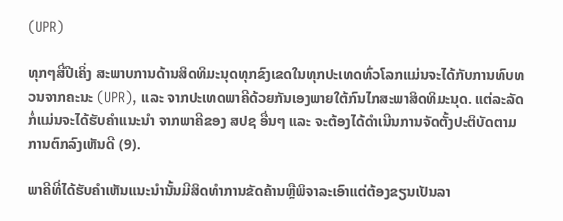(UPR)

ທຸກໆສີ່ປີເຄິ່ງ ສະພາບການດ້ານສິດທິມະນຸດທຸກຂົງເຂດໃນທຸກປະເທດທົ່ວໂລກແມ່ນຈະໄດ້ກັບການທົບທວນຈາກຄະນະ (UPR), ແລະ ຈາກປະເທດພາຄີດ້ວຍກັນເອງພາຍໃຕ້ກົນໄກສະພາສິດທິມະນຸດ. ແຕ່ລະລັດກໍ່ແມ່ນຈະໄດ້ຮັບຄຳແນະນຳ ຈາກພາຄີຂອງ ສປຊ ອື່ນໆ ແລະ ຈະຕ້ອງໄດ້ດຳເນີນການຈັດຕັ້ງປະຕິບັດຕາມການຕົກລົງເຫັນດີ (9).

ພາຄີທີ່ໄດ້ຮັບຄຳເຫັນແນະນຳນັ້ນມີສິດທຳການຂັດຄ້ານຫຼືພິຈາລະເອົາແຕ່ຕ້ອງຂຽນເປັນລາ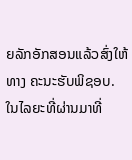ຍລັກອັກສອນແລ້ວສົ່ງໃຫ້ທາງ ຄະນະຮັບພິຊອບ. ໃນໄລຍະທີ່ຜ່ານມາທີ່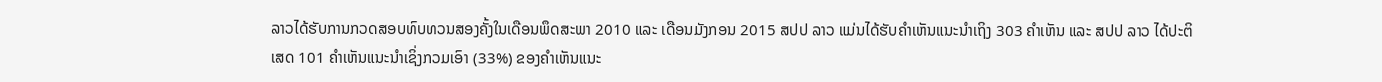ລາວໄດ້ຮັບການກວດສອບທົບທວນສອງຄັ້ງໃນເດືອນພຶດສະພາ 2010 ແລະ ເດືອນມັງກອນ 2015 ສປປ ລາວ ແມ່ນໄດ້ຮັບຄຳເຫັນແນະນຳເຖິງ 303 ຄຳເຫັນ ແລະ ສປປ ລາວ ໄດ້ປະຕິເສດ 101 ຄຳເຫັນແນະນຳເຊິ່ງກວມເອົາ (33%) ຂອງຄຳເຫັນແນະ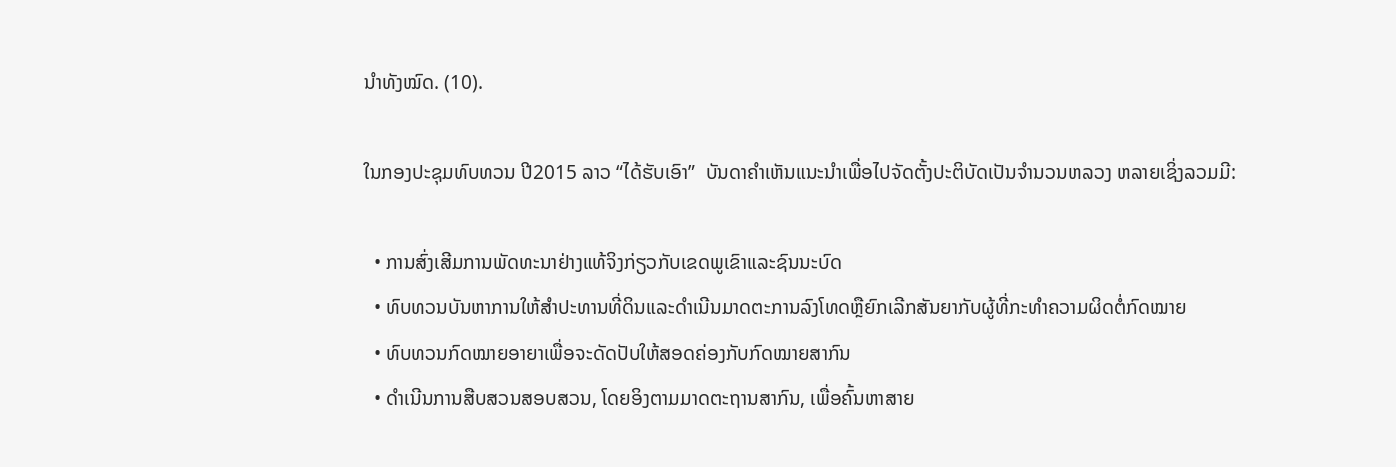ນຳທັງໝົດ. (10).

ໃນກອງປະຊຸມທົບທວນ ປີ2015 ລາວ “ໄດ້ຮັບເອົາ”  ບັນດາຄຳເຫັນແນະນຳເພື່ອໄປຈັດຕັ້ງປະຕິບັດເປັນຈຳນວນຫລວງ ຫລາຍເຊິ່ງລວມມີ:

  • ການສົ່ງເສີມການພັດທະນາຢ່າງແທ້ຈິງກ່ຽວກັບເຂດພູເຂົາແລະຊົນນະບົດ
  • ທົບທວນບັນຫາການໃຫ້ສຳປະທານທີ່ດິນແລະດຳເນີນມາດຕະການລົງໂທດຫຼືຍົກເລີກສັນຍາກັບຜູ້ທີ່ກະທຳຄວາມຜິດຕໍ່ກົດໝາຍ
  • ທົບທວນກົດໝາຍອາຍາເພື່ອຈະດັດປັບໃຫ້ສອດຄ່ອງກັບກົດໝາຍສາກົນ
  • ດຳເນີນການສືບສວນສອບສວນ, ໂດຍອິງຕາມມາດຕະຖານສາກົນ, ເພື່ອຄົ້ນຫາສາຍ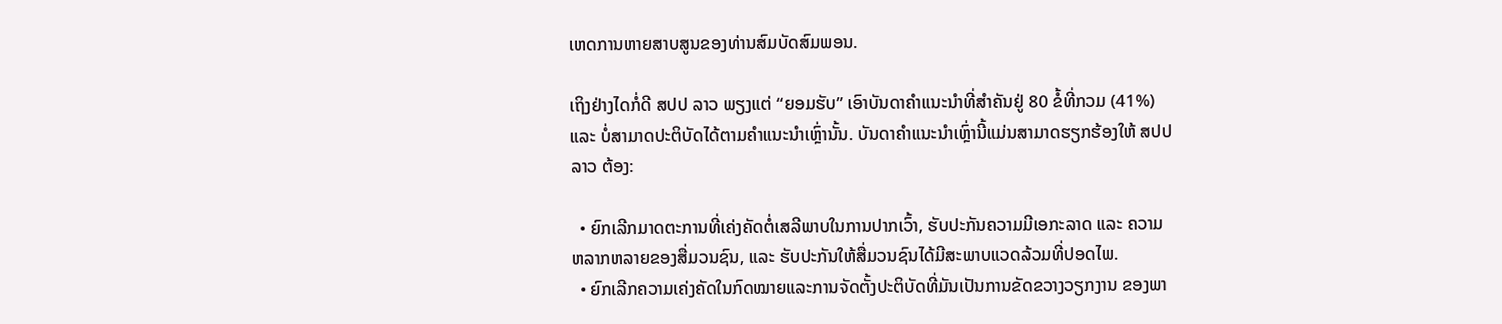ເຫດການຫາຍສາບສູນຂອງທ່ານສົມບັດສົມພອນ.

ເຖິງຢ່າງໄດກໍ່ດີ ສປປ ລາວ ພຽງແຕ່ “ຍອມຮັບ” ເອົາບັນດາຄຳແນະນຳທີ່ສຳຄັນຢູ່ 80 ຂໍ້ທີ່ກວມ (41%) ແລະ ບໍ່ສາມາດປະຕິບັດໄດ້ຕາມຄຳແນະນຳເຫຼົ່ານັ້ນ. ບັນດາຄຳແນະນຳເຫຼົ່ານີ້ແມ່ນສາມາດຮຽກຮ້ອງໃຫ້ ສປປ ລາວ ຕ້ອງ:

  • ຍົກເລີກມາດຕະການທີ່ເຄ່ງຄັດຕໍ່ເສລີພາບໃນການປາກເວົ້າ, ຮັບປະກັນຄວາມມີເອກະລາດ ແລະ ຄວາມຫລາກຫລາຍຂອງສື່ມວນຊົນ, ແລະ ຮັບປະກັນໃຫ້ສື່ມວນຊົນໄດ້ມີສະພາບແວດລ້ວມທີ່ປອດໄພ.
  • ຍົກເລີກຄວາມເຄ່ງຄັດໃນກົດໝາຍແລະການຈັດຕັ້ງປະຕິບັດທີ່ມັນເປັນການຂັດຂວາງວຽກງານ ຂອງພາ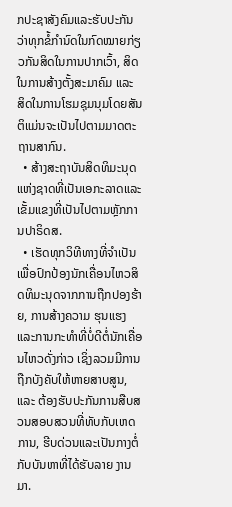ກປະຊາສັງຄົມແລະຮັບປະກັນວ່າທຸກຂໍ້ກຳນົດໃນກົດໝາຍກ່ຽວກັນສິດໃນການປາກເວົ້າ, ສິດໃນການສ້າງຕັ້ງສະມາຄົມ ແລະ ສິດໃນການໂຮມຊຸມນຸມໂດຍສັນຕິແມ່ນຈະເປັນໄປຕາມມາດຕະຖານສາກົນ.
  • ສ້າງສະຖາບັນສິດທິມະນຸດແຫ່ງຊາດທີ່ເປັນເອກະລາດແລະເຂັ້ມແຂງທີ່ເປັນໄປຕາມຫຼັກການປາຣິດສ.
  • ເຮັດທຸກວິທີທາງທີ່ຈຳເປັນເພື່ອປົກປ້ອງນັກເຄື່ອນໄຫວສິດທິມະນຸດຈາກການຖືກປອງຮ້າຍ, ການສ້າງຄວາມ ຮຸນແຮງແລະການກະທຳທີ່ບໍ່ດີຕໍ່ນັກເຄື່ອນໄຫວດັ່ງກ່າວ ເຊິ່ງລວມມີການຖືກບັງຄັບໃຫ້ຫາຍສາບສູນ, ແລະ ຕ້ອງຮັບປະກັນການສືບສວນສອບສວນທີ່ທັບກັບເຫດການ, ຮີບດ່ວນແລະເປັນກາງຕໍ່ກັບບັນຫາທີ່ໄດ້ຮັບລາຍ ງານມາ.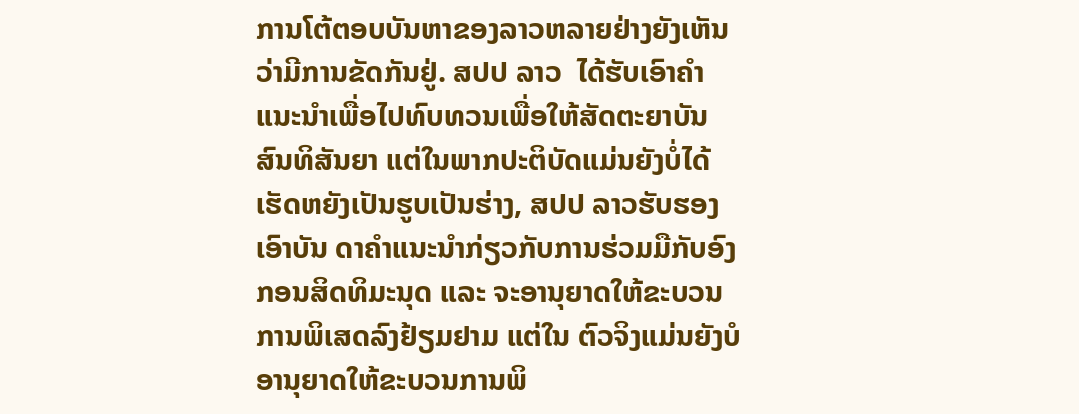ການໂຕ້ຕອບບັນຫາຂອງລາວຫລາຍຢ່າງຍັງເຫັນວ່າມີການຂັດກັນຢູ່. ສປປ ລາວ  ໄດ້ຮັບເອົາຄຳແນະນຳເພື່ອໄປທົບທວນເພື່ອໃຫ້ສັດຕະຍາບັນສົນທິສັນຍາ ແຕ່ໃນພາກປະຕິບັດແມ່ນຍັງບໍ່ໄດ້ເຮັດຫຍັງເປັນຮູບເປັນຮ່າງ, ສປປ ລາວຮັບຮອງເອົາບັນ ດາຄຳແນະນຳກ່ຽວກັບການຮ່ວມມືກັບອົງກອນສິດທິມະນຸດ ແລະ ຈະອານຸຍາດໃຫ້ຂະບວນການພິເສດລົງຢ້ຽມຢາມ ແຕ່ໃນ ຕົວຈິງແມ່ນຍັງບໍອານຸຍາດໃຫ້ຂະບວນການພິ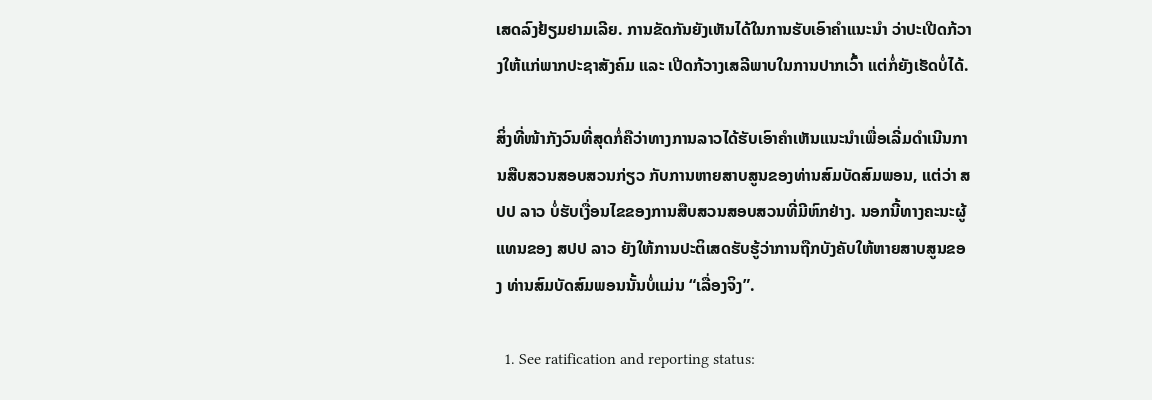ເສດລົງຢ້ຽມຢາມເລີຍ. ການຂັດກັນຍັງເຫັນໄດ້ໃນການຮັບເອົາຄຳແນະນຳ ວ່າປະເປີດກ້ວາງໃຫ້ແກ່ພາກປະຊາສັງຄົມ ແລະ ເປີດກ້ວາງເສລີພາບໃນການປາກເວົ້າ ແຕ່ກໍ່ຍັງເຮັດບໍ່ໄດ້.

ສິ່ງທີ່ໜ້າກັງວົນທີ່ສຸດກໍ່ຄືວ່າທາງການລາວໄດ້ຮັບເອົາຄຳເຫັນແນະນຳເພື່ອເລີ່ມດຳເນີນການສືບສວນສອບສວນກ່ຽວ ກັບການຫາຍສາບສູນຂອງທ່ານສົມບັດສົມພອນ, ແຕ່ວ່າ ສປປ ລາວ ບໍ່ຮັບເງື່ອນໄຂຂອງການສືບສວນສອບສວນທີ່ມີຫົກຢ່າງ. ນອກນີ້ທາງຄະນະຜູ້ ແທນຂອງ ສປປ ລາວ ຍັງໃຫ້ການປະຕິເສດຮັບຮູ້ວ່າການຖືກບັງຄັບໃຫ້ຫາຍສາບສູນຂອງ ທ່ານສົມບັດສົມພອນນັ້ນບໍ່ແມ່ນ “ເລື່ອງຈິງ”.

  1. See ratification and reporting status: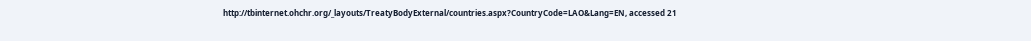http://tbinternet.ohchr.org/_layouts/TreatyBodyExternal/countries.aspx?CountryCode=LAO&Lang=EN, accessed 21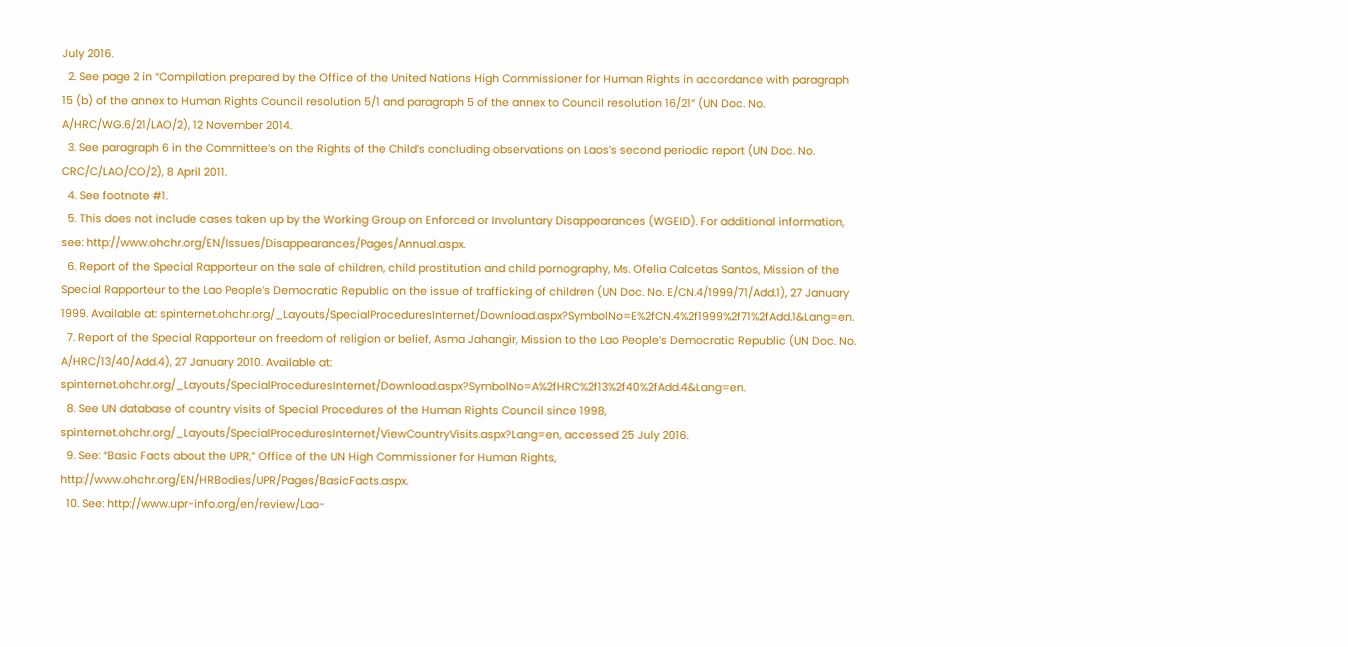July 2016.
  2. See page 2 in “Compilation prepared by the Office of the United Nations High Commissioner for Human Rights in accordance with paragraph 15 (b) of the annex to Human Rights Council resolution 5/1 and paragraph 5 of the annex to Council resolution 16/21” (UN Doc. No. A/HRC/WG.6/21/LAO/2), 12 November 2014.
  3. See paragraph 6 in the Committee’s on the Rights of the Child’s concluding observations on Laos’s second periodic report (UN Doc. No. CRC/C/LAO/CO/2), 8 April 2011.
  4. See footnote #1.
  5. This does not include cases taken up by the Working Group on Enforced or Involuntary Disappearances (WGEID). For additional information, see: http://www.ohchr.org/EN/Issues/Disappearances/Pages/Annual.aspx.
  6. Report of the Special Rapporteur on the sale of children, child prostitution and child pornography, Ms. Ofelia Calcetas Santos, Mission of the Special Rapporteur to the Lao People’s Democratic Republic on the issue of trafficking of children (UN Doc. No. E/CN.4/1999/71/Add.1), 27 January 1999. Available at: spinternet.ohchr.org/_Layouts/SpecialProceduresInternet/Download.aspx?SymbolNo=E%2fCN.4%2f1999%2f71%2fAdd.1&Lang=en.
  7. Report of the Special Rapporteur on freedom of religion or belief, Asma Jahangir, Mission to the Lao People’s Democratic Republic (UN Doc. No. A/HRC/13/40/Add.4), 27 January 2010. Available at: spinternet.ohchr.org/_Layouts/SpecialProceduresInternet/Download.aspx?SymbolNo=A%2fHRC%2f13%2f40%2fAdd.4&Lang=en.
  8. See UN database of country visits of Special Procedures of the Human Rights Council since 1998, spinternet.ohchr.org/_Layouts/SpecialProceduresInternet/ViewCountryVisits.aspx?Lang=en, accessed 25 July 2016.
  9. See: “Basic Facts about the UPR,” Office of the UN High Commissioner for Human Rights, http://www.ohchr.org/EN/HRBodies/UPR/Pages/BasicFacts.aspx.
  10. See: http://www.upr-info.org/en/review/Lao-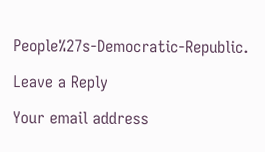People%27s-Democratic-Republic.

Leave a Reply

Your email address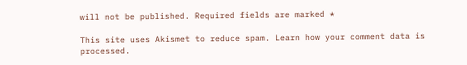will not be published. Required fields are marked *

This site uses Akismet to reduce spam. Learn how your comment data is processed.